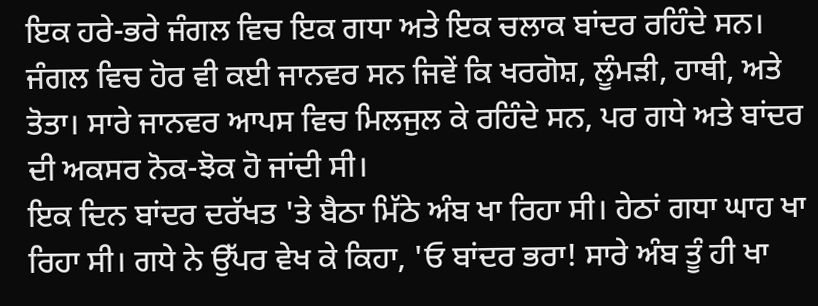ਇਕ ਹਰੇ-ਭਰੇ ਜੰਗਲ ਵਿਚ ਇਕ ਗਧਾ ਅਤੇ ਇਕ ਚਲਾਕ ਬਾਂਦਰ ਰਹਿੰਦੇ ਸਨ। ਜੰਗਲ ਵਿਚ ਹੋਰ ਵੀ ਕਈ ਜਾਨਵਰ ਸਨ ਜਿਵੇਂ ਕਿ ਖਰਗੋਸ਼, ਲੂੰਮੜੀ, ਹਾਥੀ, ਅਤੇ ਤੋਤਾ। ਸਾਰੇ ਜਾਨਵਰ ਆਪਸ ਵਿਚ ਮਿਲਜੁਲ ਕੇ ਰਹਿੰਦੇ ਸਨ, ਪਰ ਗਧੇ ਅਤੇ ਬਾਂਦਰ ਦੀ ਅਕਸਰ ਨੋਕ-ਝੋਕ ਹੋ ਜਾਂਦੀ ਸੀ।
ਇਕ ਦਿਨ ਬਾਂਦਰ ਦਰੱਖਤ 'ਤੇ ਬੈਠਾ ਮਿੱਠੇ ਅੰਬ ਖਾ ਰਿਹਾ ਸੀ। ਹੇਠਾਂ ਗਧਾ ਘਾਹ ਖਾ ਰਿਹਾ ਸੀ। ਗਧੇ ਨੇ ਉੱਪਰ ਵੇਖ ਕੇ ਕਿਹਾ, 'ਓ ਬਾਂਦਰ ਭਰਾ! ਸਾਰੇ ਅੰਬ ਤੂੰ ਹੀ ਖਾ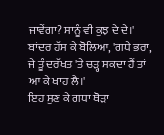ਜਾਵੇਂਗਾ? ਸਾਨੂੰ ਵੀ ਕੁਝ ਦੇ ਦੇ।'
ਬਾਂਦਰ ਹੱਸ ਕੇ ਬੋਲਿਆ, 'ਗਧੇ ਭਰਾ, ਜੇ ਤੂੰ ਦਰੱਖਤ 'ਤੇ ਚੜ੍ਹ ਸਕਦਾ ਹੈਂ ਤਾਂ ਆ ਕੇ ਖਾਹ ਲੈ।'
ਇਹ ਸੁਣ ਕੇ ਗਧਾ ਥੋੜਾ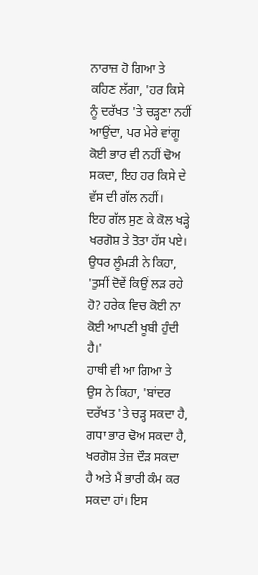ਨਾਰਾਜ਼ ਹੋ ਗਿਆ ਤੇ ਕਹਿਣ ਲੱਗਾ, 'ਹਰ ਕਿਸੇ ਨੂੰ ਦਰੱਖਤ 'ਤੇ ਚੜ੍ਹਣਾ ਨਹੀਂ ਆਉਂਦਾ, ਪਰ ਮੇਰੇ ਵਾਂਗੂ ਕੋਈ ਭਾਰ ਵੀ ਨਹੀਂ ਢੋਅ ਸਕਦਾ, ਇਹ ਹਰ ਕਿਸੇ ਦੇ ਵੱਸ ਦੀ ਗੱਲ ਨਹੀਂ।
ਇਹ ਗੱਲ ਸੁਣ ਕੇ ਕੋਲ ਖੜ੍ਹੇ ਖਰਗੋਸ਼ ਤੇ ਤੋਤਾ ਹੱਸ ਪਏ। ਉਧਰ ਲੂੰਮੜੀ ਨੇ ਕਿਹਾ, 'ਤੁਸੀਂ ਦੋਵੇਂ ਕਿਉਂ ਲੜ ਰਹੇ ਹੋ? ਹਰੇਕ ਵਿਚ ਕੋਈ ਨਾ ਕੋਈ ਆਪਣੀ ਖੂਬੀ ਹੁੰਦੀ ਹੈ।'
ਹਾਥੀ ਵੀ ਆ ਗਿਆ ਤੇ ਉਸ ਨੇ ਕਿਹਾ, 'ਬਾਂਦਰ ਦਰੱਖਤ 'ਤੇ ਚੜ੍ਹ ਸਕਦਾ ਹੈ, ਗਧਾ ਭਾਰ ਢੋਅ ਸਕਦਾ ਹੈ, ਖਰਗੋਸ਼ ਤੇਜ਼ ਦੌੜ ਸਕਦਾ ਹੈ ਅਤੇ ਮੈਂ ਭਾਰੀ ਕੰਮ ਕਰ ਸਕਦਾ ਹਾਂ। ਇਸ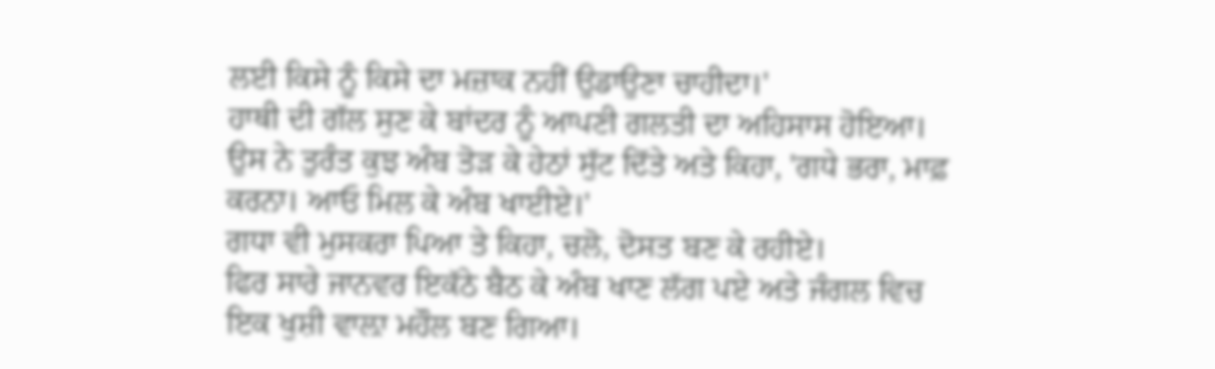ਲਈ ਕਿਸੇ ਨੂੰ ਕਿਸੇ ਦਾ ਮਜ਼ਾਕ ਨਹੀਂ ਉਡਾਉਣਾ ਚਾਹੀਦਾ।'
ਹਾਥੀ ਦੀ ਗੱਲ ਸੁਣ ਕੇ ਬਾਂਦਰ ਨੂੰ ਆਪਣੀ ਗਲਤੀ ਦਾ ਅਹਿਸਾਸ ਹੋਇਆ। ਉਸ ਨੇ ਤੁਰੰਤ ਕੁਝ ਅੰਬ ਤੋੜ ਕੇ ਹੇਠਾਂ ਸੁੱਟ ਦਿੱਤੇ ਅਤੇ ਕਿਹਾ, 'ਗਧੇ ਭਰਾ, ਮਾਫ਼ ਕਰਨਾ। ਆਓ ਮਿਲ ਕੇ ਅੰਬ ਖਾਈਏ।'
ਗਧਾ ਵੀ ਮੁਸਕਰਾ ਪਿਆ ਤੇ ਕਿਹਾ, ਚਲੋ, ਦੋਸਤ ਬਣ ਕੇ ਰਹੀਏ।
ਫਿਰ ਸਾਰੇ ਜਾਨਵਰ ਇਕੱਠੇ ਬੈਠ ਕੇ ਅੰਬ ਖਾਣ ਲੱਗ ਪਏ ਅਤੇ ਜੰਗਲ ਵਿਚ ਇਕ ਖੁਸ਼ੀ ਵਾਲ਼ਾ ਮਹੌਲ ਬਣ ਗਿਆ।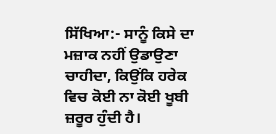ਸਿੱਖਿਆ:- ਸਾਨੂੰ ਕਿਸੇ ਦਾ ਮਜ਼ਾਕ ਨਹੀਂ ਉਡਾਉਣਾ ਚਾਹੀਦਾ, ਕਿਉਂਕਿ ਹਰੇਕ ਵਿਚ ਕੋਈ ਨਾ ਕੋਈ ਖੂਬੀ ਜ਼ਰੂਰ ਹੁੰਦੀ ਹੈ।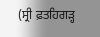(ਸ੍ਰੀ ਫ਼ਤਹਿਗੜ੍ਹ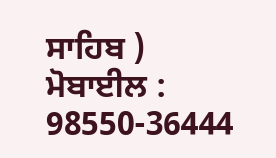ਸਾਹਿਬ )
ਮੋਬਾਈਲ : 98550-36444